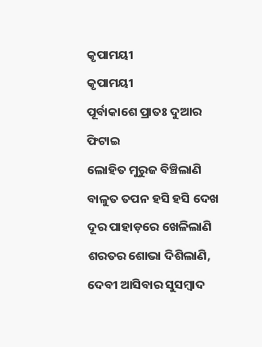କୃପାମୟୀ
କୃପାମୟୀ
ପୂର୍ବାକାଶେ ପ୍ରାତଃ ଦୁଆର ଫିଟାଇ
ଲୋହିତ ମୁରୁଜ ବିଞ୍ଚିଲାଣି
ବାଳୁତ ତପନ ହସି ହସି ଦେଖ
ଦୂର ପାହାଡ଼ରେ ଖେଳିଲାଣି
ଶରତର ଶୋଭା ଦିଶିଲାଣି,
ଦେବୀ ଆସିବାର ସୁସମ୍ବାଦ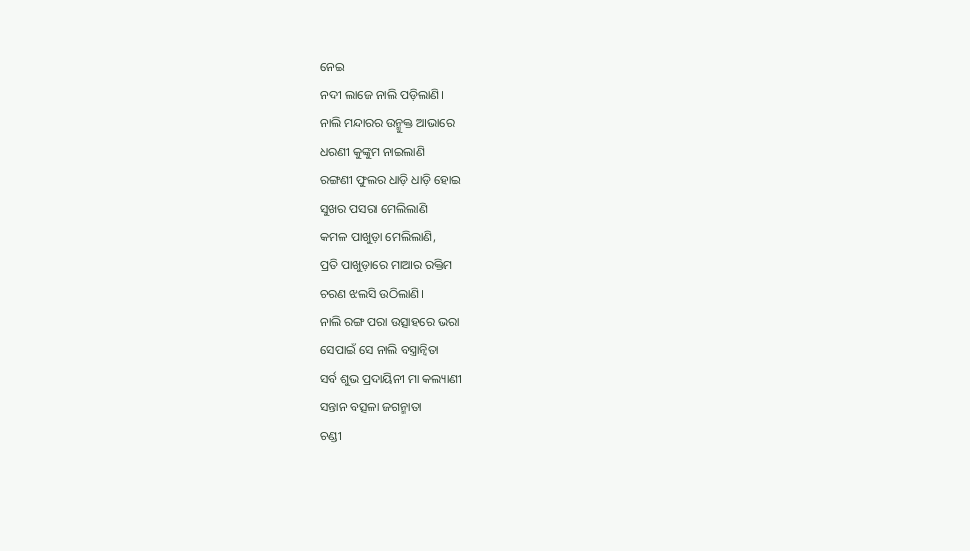ନେଇ
ନଦୀ ଲାଜେ ନାଲି ପଡ଼ିଲାଣି।
ନାଲି ମନ୍ଦାରର ଉନ୍ମୁକ୍ତ ଆଭାରେ
ଧରଣୀ କୁଙ୍କୁମ ନାଇଲାଣି
ରଙ୍ଗଣୀ ଫୁଲର ଧାଡ଼ି ଧାଡ଼ି ହୋଇ
ସୁଖର ପସରା ମେଲିଲାଣି
କମଳ ପାଖୁଡ଼ା ମେଲିଲାଣି,
ପ୍ରତି ପାଖୁଡ଼ାରେ ମାଆର ରକ୍ତିମ
ଚରଣ ଝଲସି ଉଠିଲାଣି।
ନାଲି ରଙ୍ଗ ପରା ଉତ୍ସାହରେ ଭରା
ସେପାଇଁ ସେ ନାଲି ବସ୍ତ୍ରାନ୍ଵିତା
ସର୍ବ ଶୁଭ ପ୍ରଦାୟିନୀ ମା କଲ୍ୟାଣୀ
ସନ୍ତାନ ବତ୍ସଳା ଜଗନ୍ମାତା
ଚଣ୍ଡୀ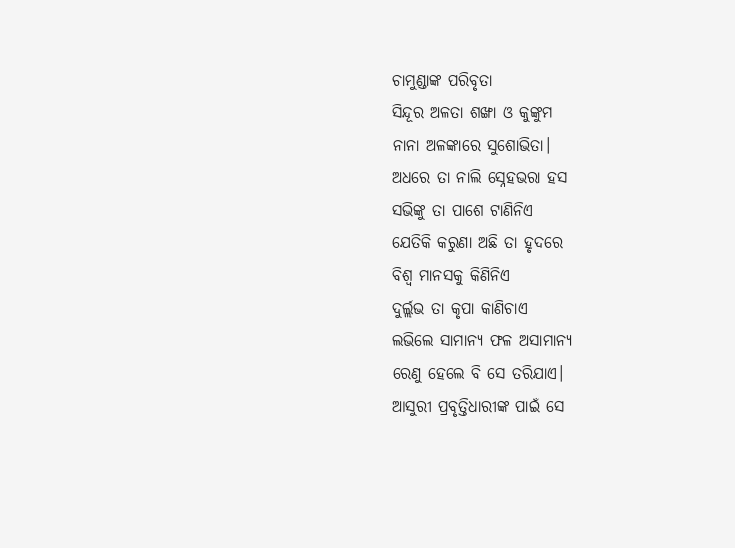ଚାମୁଣ୍ଡାଙ୍କ ପରିବୃତା
ସିନ୍ଦୂର ଅଳତା ଶଙ୍ଖା ଓ କୁଙ୍କୁମ
ନାନା ଅଳଙ୍କାରେ ସୁଶୋଭିତା।
ଅଧରେ ତା ନାଲି ସ୍ନେହଭରା ହସ
ସଭିଙ୍କୁ ତା ପାଶେ ଟାଣିନିଏ
ଯେତିକି କରୁଣା ଅଛି ତା ହୃଦରେ
ବିଶ୍ଵ ମାନସକୁ କିଣିନିଏ
ଦୁର୍ଲ୍ଲଭ ତା କୃପା କାଣିଚାଏ
ଲଭିଲେ ସାମାନ୍ୟ ଫଳ ଅସାମାନ୍ୟ
ରେଣୁ ହେଲେ ବି ସେ ତରିଯାଏ।
ଆସୁରୀ ପ୍ରବୃତ୍ତିଧାରୀଙ୍କ ପାଇଁ ସେ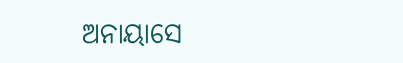ଅନାୟାସେ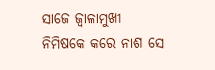ସାଜେ ଜ୍ୱାଳାମୁଖୀ
ନିମିଷକେ କରେ ନାଶ ସେ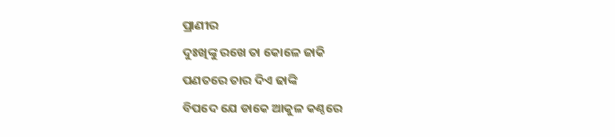ପ୍ରାଣୀର
ଦୁଃଖିଙ୍କୁ ରଖେ ତା କୋଳେ ଜାକି
ପଣତରେ ତାର ଦିଏ ଢାଙ୍କି
ବିପଦେ ଯେ ଡାକେ ଆକୁଳ କଣ୍ଠରେ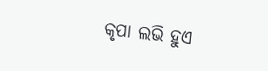କୃପା ଲଭି ହୁଏ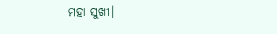ମହା ସୁଖୀ।